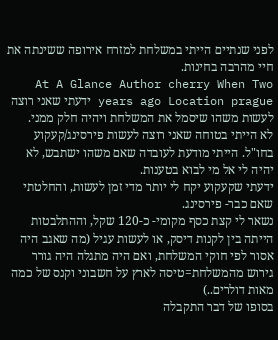לפני שנתיים הייתי במשלחת למזרח אירופה ששינתה את חיי מהרבה בחינות.
At A Glance Author cherry When Two years ago Location prague ידעתי שאני רוצה לעשות משהו שיסמל את המשלחת ויהיה חלק ממני.
לא הייתי בטוחה שאני רוצה לעשות פירסינג/קעקוע בחו"ל. הייתי מודעת לעובדה שאם משהו ישתבש, לא יהיה לי אל מי לבוא בטענות.
ידעתי שקעקוע יקח לי יותר מדי זמן לעשות, והחלטתי שאם כבר- פירסינג.
נשאר לי קצת כסף מקומי- כ-120 שקל, וההתלבטות הייתה בין לקנות דיסק, או לעשות עגיל (מה שאגב היה אסור לפי חוקי המשלחת, ואם היה מתגלה היה גורר גירוש מהמשלחת=טיסה לארץ על חשבוני וקנס של כמה מאות דולרים..)
בסופו של דבר התקבלה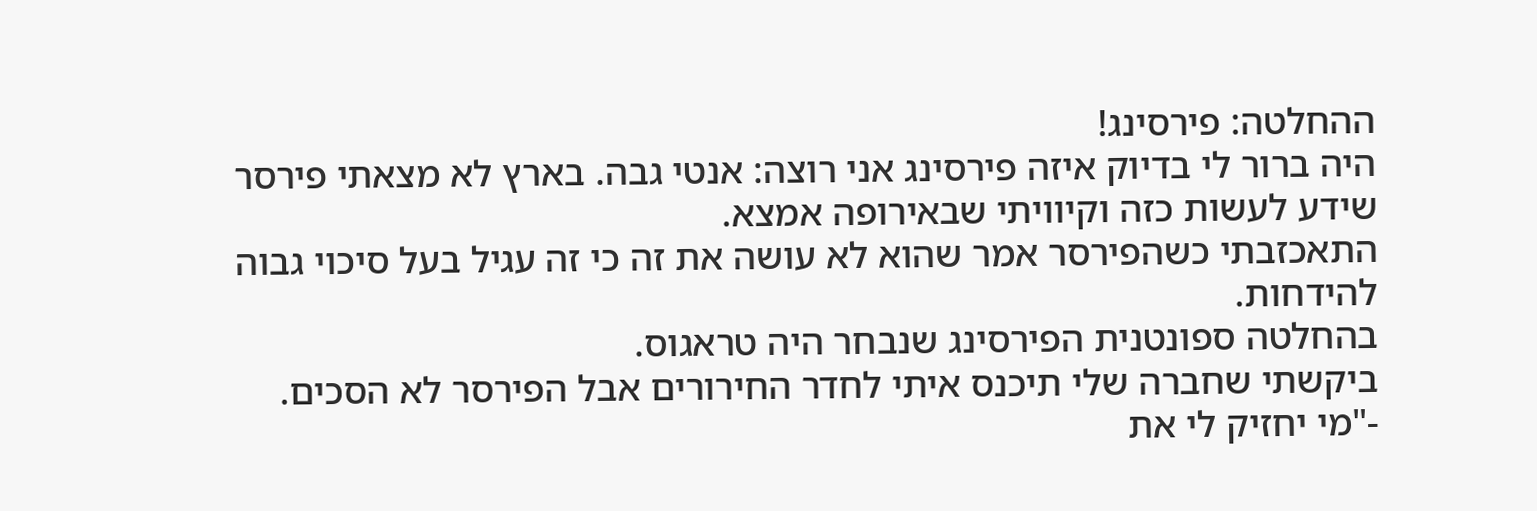ההחלטה: פירסינג!
היה ברור לי בדיוק איזה פירסינג אני רוצה: אנטי גבה. בארץ לא מצאתי פירסר שידע לעשות כזה וקיוויתי שבאירופה אמצא.
התאכזבתי כשהפירסר אמר שהוא לא עושה את זה כי זה עגיל בעל סיכוי גבוה להידחות.
בהחלטה ספונטנית הפירסינג שנבחר היה טראגוס.
ביקשתי שחברה שלי תיכנס איתי לחדר החירורים אבל הפירסר לא הסכים.
-"מי יחזיק לי את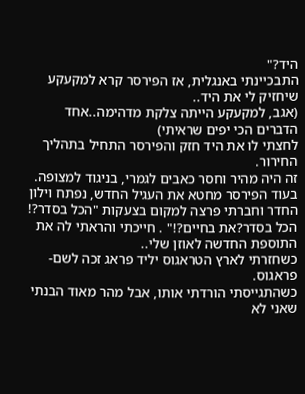היד?"
התבכיינתי באנגלית, אז הפירסר קרא למקעקע שיחזיק לי את היד..
(אגב, למקעקע הייתה צלקת מדהימה..אחד הדברים הכי יפים שראיתי)
לחצתי לו את היד חזק והפירסר התחיל בתהליך החירור.
זה היה מהיר וחסר כאבים לגמרי, בניגוד למצופה.
בעוד הפירסר מחטא את העגיל החדש, נפתח וילון החדר וחברתי פרצה למקום בצעקות "הכל בסדר?! הכל בסדר?את בחיים?!" . חייכתי והראתי לה את התוספת החדשה לאוזן שלי..
כשחזרתי לארץ הטראגוס יליד פראג זכה לשם- פראגוס.
כשהתגייסתי הורדתי אותו, אבל מהר מאוד הבנתי שאני לא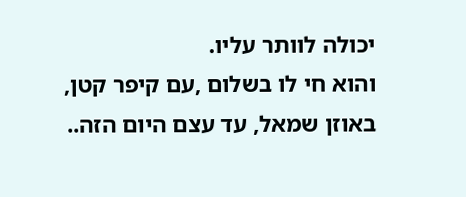יכולה לוותר עליו.
והוא חי לו בשלום ,עם קיפר קטן, באוזן שמאל, עד עצם היום הזה..